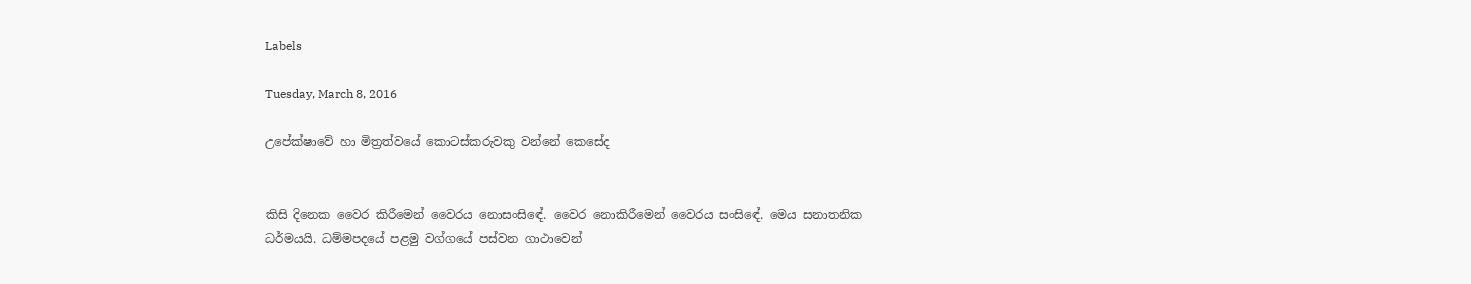Labels

Tuesday, March 8, 2016

උපේක්ෂාවේ හා මිත්‍රත්වයේ කොටස්කරුවකු වන්නේ කෙසේද


කිසි දිනෙක වෛර කිරීමෙන් වෛරය නොසංසිඳේ. වෛර නොකිරීමෙන් වෛරය සංසිඳේ. මෙය සනාතනික ධර්මයයි. ධම්මපදයේ පළමු වග්ගයේ පස්වන ගාථාවෙන්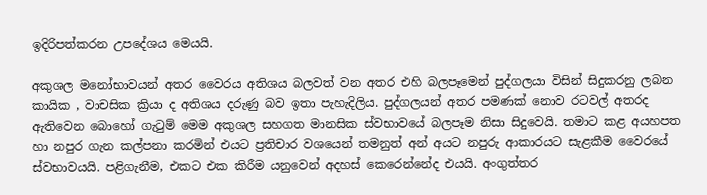ඉදිරිපත්කරන උපදේශය මෙයයි.

අකුශල මනෝභාවයන් අතර වෛරය අතිශය බලවත් වන අතර එහි බලපෑමෙන් පුද්ගලයා විසින් සිදුකරනු ලබන කායික , වාචසික ක්‍රියා ද අතිශය දරුණු බව ඉතා පැහැදිලිය. පුද්ගලයන් අතර පමණක් නොව රටවල් අතරද ඇතිවෙන බොහෝ ගැටුම් මෙම අකුශල සහගත මානසික ස්වභාවයේ බලපෑම නිසා සිදුවෙයි. තමාට කළ අයහපත හා නපුර ගැන කල්පනා කරමින් එයට ප්‍රතිචාර වශයෙන් තමනුත් අන් අයට නපුරු ආකාරයට සැළකීම වෛරයේ ස්වභාවයයි. පළිගැනීම, එකට එක කිරීම යනුවෙන් අදහස් කෙරෙන්නේද එයයි. අංගුත්තර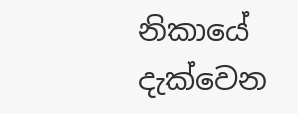නිකායේ දැක්වෙන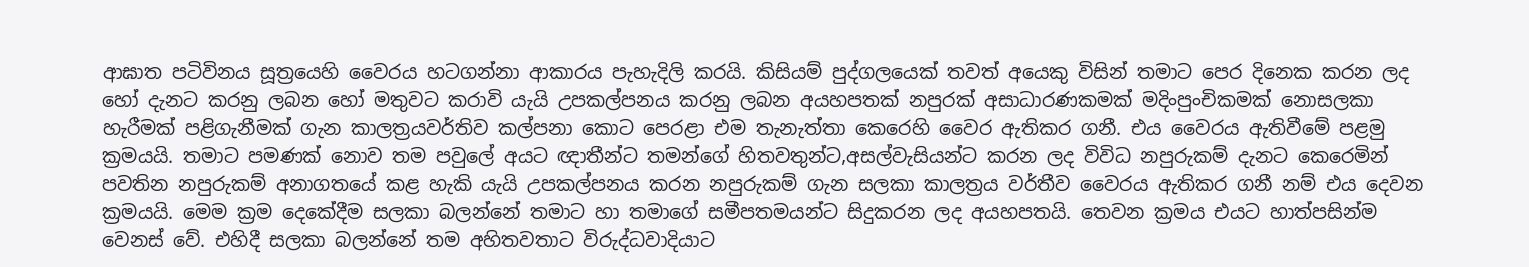ආඝාත පටිවිනය සූත්‍රයෙහි වෛරය හටගන්නා ආකාරය පැහැදිලි කරයි. කිසියම් පුද්ගලයෙක් තවත් අයෙකු විසින් තමාට පෙර දිනෙක කරන ලද හෝ දැනට කරනු ලබන හෝ මතුවට කරාවි යැයි උපකල්පනය කරනු ලබන අයහපතක් නපුරක් අසාධාරණකමක් මදිංපුංචිකමක් නොසලකා හැරීමක් පළිගැනීමක් ගැන කාලත්‍රයවර්තිව කල්පනා කොට පෙරළා එම තැනැත්තා කෙරෙහි වෛර ඇතිකර ගනී. එය වෛරය ඇතිවීමේ පළමු ක්‍රමයයි. තමාට පමණක් නොව තම පවුලේ අයට ඥාතීන්ට තමන්ගේ හිතවතුන්ට,අසල්වැසියන්ට කරන ලද විවිධ නපුරුකම් දැනට කෙරෙමින් පවතින නපුරුකම් අනාගතයේ කළ හැකි යැයි උපකල්පනය කරන නපුරුකම් ගැන සලකා කාලත්‍රය වර්තීව වෛරය ඇතිකර ගනී නම් එය දෙවන ක්‍රමයයි. මෙම ක්‍රම දෙකේදීම සලකා බලන්නේ තමාට හා තමාගේ සමීපතමයන්ට සිදුකරන ලද අයහපතයි. තෙවන ක්‍රමය එයට හාත්පසින්ම වෙනස් වේ. එහිදී සලකා බලන්නේ තම අහිතවතාට විරුද්ධවාදියාට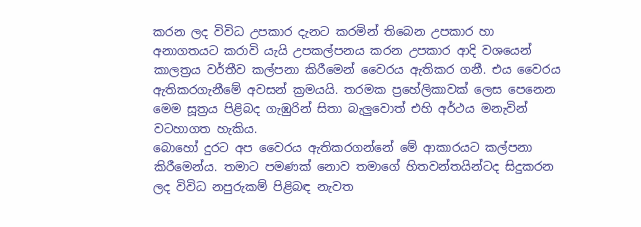කරන ලද විවිධ උපකාර දැනට කරමින් තිබෙන උපකාර හා අනාගතයට කරාවි යැයි උපකල්පනය කරන උපකාර ආදි වශයෙන් කාලත්‍රය වර්තීව කල්පනා කිරීමෙන් වෛරය ඇතිකර ගනී. එය වෛරය ඇතිකරගැනීමේ අවසන් ක්‍රමයයි. තරමක ප්‍රහේලිකාවක් ලෙස පෙනෙන මෙම සූත්‍රය පිළිබද ගැඹුරින් සිතා බැලුවොත් එහි අර්ථය මනැවින් වටහාගත හැකිය.
බොහෝ දුරට අප වෛරය ඇතිකරගන්නේ මේ ආකාරයට කල්පනා කිරීමෙන්ය. තමාට පමණක් නොව තමාගේ හිතවන්තයින්ටද සිදුකරන ලද විවිධ නපුරුකම් පිළිබඳ නැවත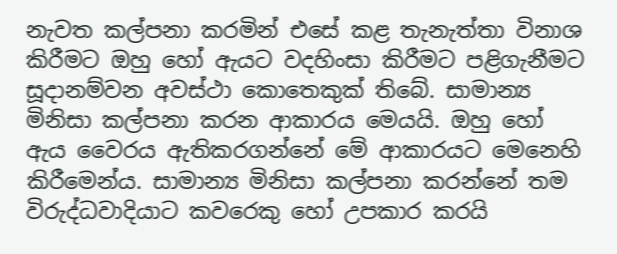නැවත කල්පනා කරමින් එසේ කළ තැනැත්තා විනාශ කිරීමට ඔහු හෝ ඇයට වදහිංසා කිරීමට පළිගැනීමට සූදානම්වන අවස්ථා කොතෙකුක් තිබේ. සාමාන්‍ය මිනිසා කල්පනා කරන ආකාරය මෙයයි. ඔහු හෝ ඇය වෛරය ඇතිකරගන්නේ මේ ආකාරයට මෙනෙහි කිරීමෙන්ය. සාමාන්‍ය මිනිසා කල්පනා කරන්නේ තම විරුද්ධවාදියාට කවරෙකු හෝ උපකාර කරයි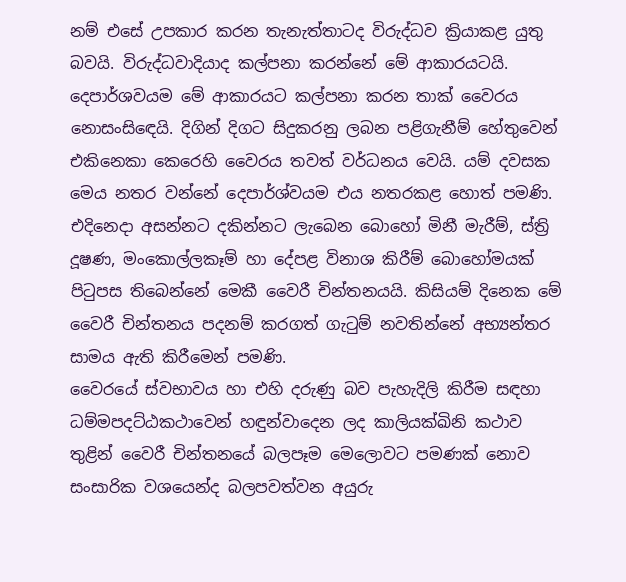නම් එසේ උපකාර කරන තැනැත්තාටද විරුද්ධව ක්‍රියාකළ යුතු බවයි. විරුද්ධවාදියාද කල්පනා කරන්නේ මේ ආකාරයටයි. දෙපාර්ශවයම මේ ආකාරයට කල්පනා කරන තාක් වෛරය නොසංසිඳෙයි. දිගින් දිගට සිදුකරනු ලබන පළිගැනීම් හේතුවෙන් එකිනෙකා කෙරෙහි වෛරය තවත් වර්ධනය වෙයි. යම් දවසක මෙය නතර වන්නේ දෙපාර්ශ්වයම එය නතරකළ හොත් පමණි. එදිනෙදා අසන්නට දකින්නට ලැබෙන බොහෝ මිනී මැරීම්, ස්ත්‍රි දූෂණ, මංකොල්ලකෑම් හා දේපළ විනාශ කිරීම් බොහෝමයක් පිටුපස තිබෙන්නේ මෙකී වෛරී චින්තනයයි. කිසියම් දිනෙක මේ වෛරී චින්තනය පදනම් කරගත් ගැටුම් නවතින්නේ අභ්‍යන්තර සාමය ඇති කිරීමෙන් පමණි.
වෛරයේ ස්වභාවය හා එහි දරුණු බව පැහැදිලි කිරීම සඳහා ධම්මපදට්ඨකථාවෙන් හඳුන්වාදෙන ලද කාලියක්ඛිනි කථාව තුළින් වෛරී චින්තනයේ බලපෑම මෙලොවට පමණක් නොව සංසාරික වශයෙන්ද බලපවත්වන අයුරු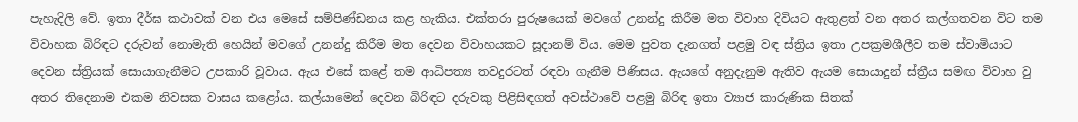පැහැදිලි වේ. ඉතා දීර්ඝ කථාවක් වන එය මෙසේ සම්පිණ්ඩනය කළ හැකිය. එක්තරා පුරුෂයෙක් මවගේ උනන්දු කිරීම මත විවාහ දිවියට ඇතුළත් වන අතර කල්ගතවන විට තම විවාහක බිරිඳට දරුවන් නොමැති හෙයින් මවගේ උනන්දු කිරීම මත දෙවන විවාහයකට සූදානම් විය. මෙම පුවත දැනගත් පළමු වඳ ස්ත්‍රිය ඉතා උපක්‍රමශීලීව තම ස්වාමියාට දෙවන ස්ත්‍රියක් සොයාගැනීමට උපකාරි වූවාය. ඇය එසේ කළේ තම ආධිපත්‍ය තවදුරටත් රඳවා ගැනීම පිණිසය. ඇයගේ අනුදැනුම ඇතිව ඇයම සොයාදුන් ස්ත්‍රීය සමඟ විවාහ වු අතර තිදෙනාම එකම නිවසක වාසය කළෝය. කල්යාමෙන් දෙවන බිරිඳට දරුවකු පිළිසිඳගත් අවස්ථාවේ පළමු බිරිඳ ඉතා ව්‍යාජ කාරුණික සිතක්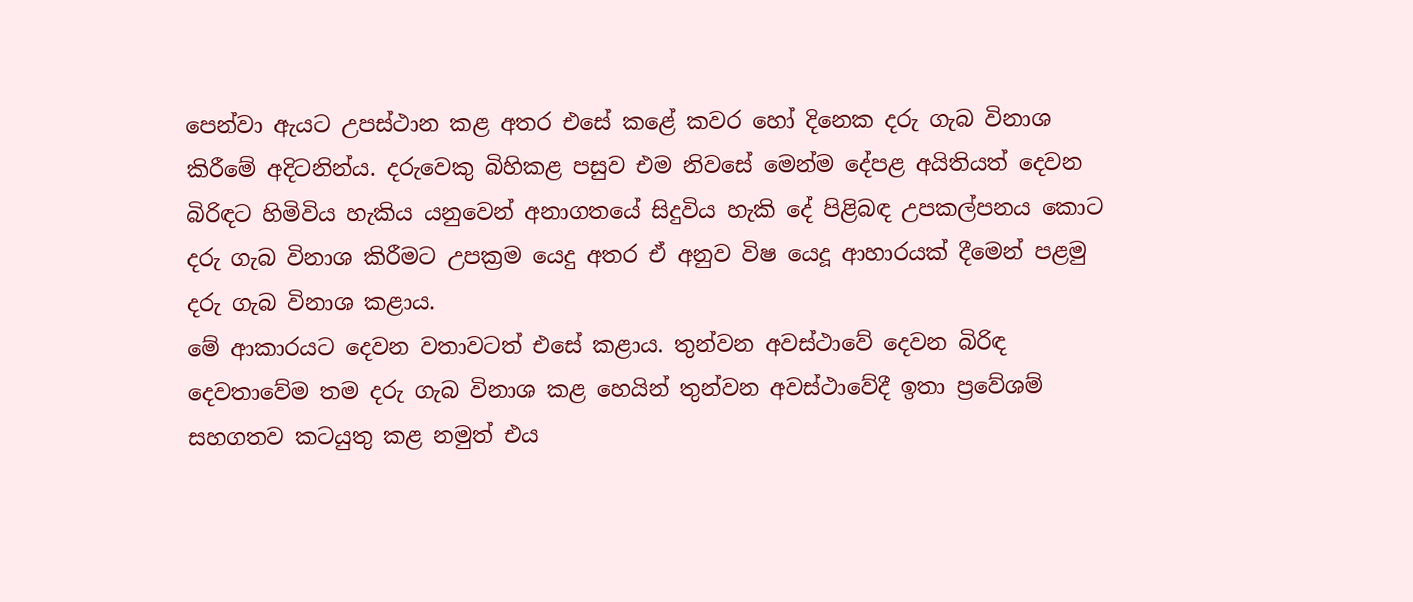පෙන්වා ඇයට උපස්ථාන කළ අතර එසේ කළේ කවර හෝ දිනෙක දරු ගැබ විනාශ කිරීමේ අදිටනින්ය. දරුවෙකු බිහිකළ පසුව එම නිවසේ මෙන්ම දේපළ අයිතියත් දෙවන බිරිඳට හිමිවිය හැකිය යනුවෙන් අනාගතයේ සිදුවිය හැකි දේ පිළිබඳ උපකල්පනය කොට දරු ගැබ විනාශ කිරීමට උපක්‍රම යෙදු අතර ඒ අනුව විෂ යෙදූ ආහාරයක් දීමෙන් පළමු දරු ගැබ විනාශ කළාය.
මේ ආකාරයට දෙවන වතාවටත් එසේ කළාය. තුන්වන අවස්ථාවේ දෙවන බිරිඳ දෙවතාවේම තම දරු ගැබ විනාශ කළ හෙයින් තුන්වන අවස්ථාවේදී ඉතා ප්‍රවේශම් සහගතව කටයුතු කළ නමුත් එය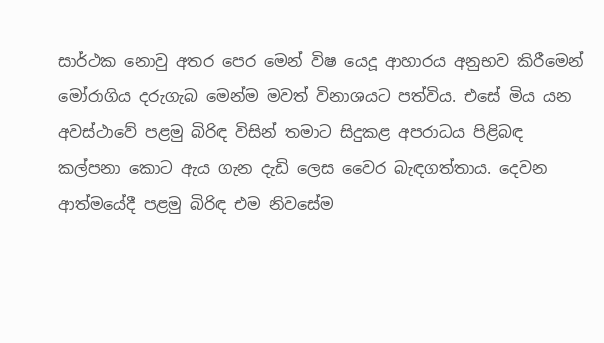සාර්ථක නොවු අතර පෙර මෙන් විෂ යෙදූ ආහාරය අනුභව කිරීමෙන් මෝරාගිය දරුගැබ මෙන්ම මවත් විනාශයට පත්විය. එසේ මිය යන අවස්ථාවේ පළමු බිරිඳ විසින් තමාට සිදුකළ අපරාධය පිළිබඳ කල්පනා කොට ඇය ගැන දැඩි ලෙස වෛර බැඳගත්තාය. දෙවන ආත්මයේදී පළමු බිරිඳ එම නිවසේම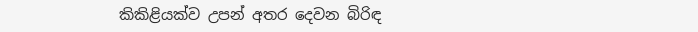කිකිළියක්ව උපන් අතර දෙවන බිරිඳ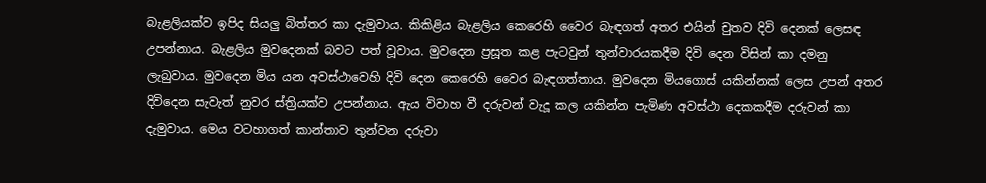බැළලියක්ව ඉපිද සියලු බිත්තර කා දැමුවාය. කිකිළිය බැළලිය කෙරෙහි වෛර බැඳගත් අතර එයින් චුතව දිවි දෙනක් ලෙසඳ උපන්නාය. බැළලිය මුවදෙනක් බවට පත් වූවාය. මුවදෙන ප්‍රසූත කළ පැටවුන් තුන්වාරයකදීම දිවි දෙන විසින් කා දමනු ලැබුවාය. මුවදෙන මිය යන අවස්ථාවෙහි දිවි දෙන කෙරෙහි වෛර බැඳගත්තාය. මුවදෙන මියගොස් යකින්නක් ලෙස උපන් අතර දිවිදෙන සැවැත් නුවර ස්ත්‍රියක්ව උපන්නාය. ඇය විවාහ වී දරුවන් වැදූ කල යකින්න පැමිණ අවස්ථා දෙකකදීම දරුවන් කා දැමුවාය. මෙය වටහාගත් කාන්තාව තුන්වන දරුවා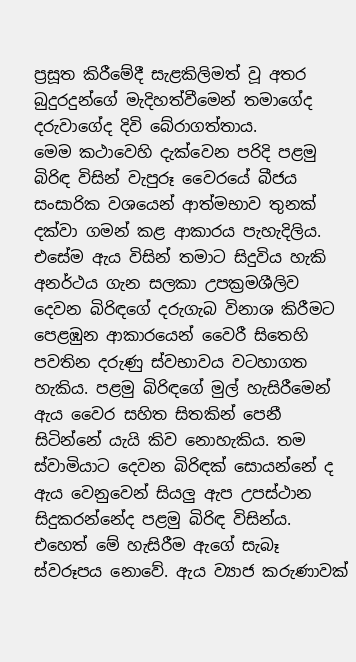ප්‍රසූත කිරීමේදී සැළකිලිමත් වූ අතර බුදුරදුන්ගේ මැදිහත්වීමෙන් තමාගේද දරුවාගේද දිවි බේරාගත්තාය.
මෙම කථාවෙහි දැක්වෙන පරිදි පළමු බිරිඳ විසින් වැපුරූ වෛරයේ බීජය සංසාරික වශයෙන් ආත්මභාව තුනක් දක්වා ගමන් කළ ආකාරය පැහැදිලිය. එසේම ඇය විසින් තමාට සිදුවිය හැකි අනර්ථය ගැන සලකා උපක්‍රමශීලිව දෙවන බිරිඳගේ දරුගැබ විනාශ කිරීමට පෙළඹුන ආකාරයෙන් වෛරී සිතෙහි පවතින දරුණු ස්වභාවය වටහාගත හැකිය. පළමු බිරිඳගේ මුල් හැසිරීමෙන් ඇය වෛර සහිත සිතකින් පෙනී සිටින්නේ යැයි කිව නොහැකිය. තම ස්වාමියාට දෙවන බිරිඳක් සොයන්නේ ද ඇය වෙනුවෙන් සියලු ඇප උපස්ථාන සිදුකරන්නේද පළමු බිරිඳ විසින්ය. එහෙත් මේ හැසිරීම ඇගේ සැබෑ ස්වරූපය නොවේ. ඇය ව්‍යාජ කරුණාවක්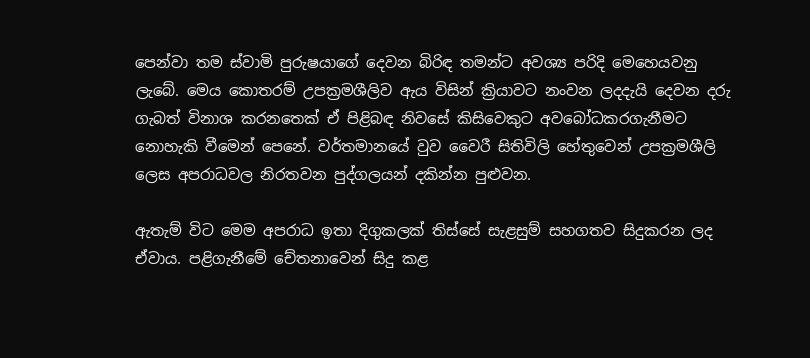පෙන්වා තම ස්වාමි පුරුෂයාගේ දෙවන බිරිඳ තමන්ට අවශ්‍ය පරිදි මෙහෙයවනු ලැබේ. මෙය කොතරම් උපක්‍රමශීලිව ඇය විසින් ක්‍රියාවට නංවන ලදදැයි දෙවන දරු ගැබත් විනාශ කරනතෙක් ඒ පිළිබඳ නිවසේ කිසිවෙකුට අවබෝධකරගැනීමට නොහැකි වීමෙන් පෙනේ. වර්තමානයේ වුව වෛරී සිතිවිලි හේතුවෙන් උපක්‍රමශීලි ලෙස අපරාධවල නිරතවන පුද්ගලයන් දකින්න පුළුවන.

ඇතැම් විට මෙම අපරාධ ඉතා දිගුකලක් තිස්සේ සැළසුම් සහගතව සිදුකරන ලද ඒවාය. පළිගැනීමේ චේතනාවෙන් සිදු කළ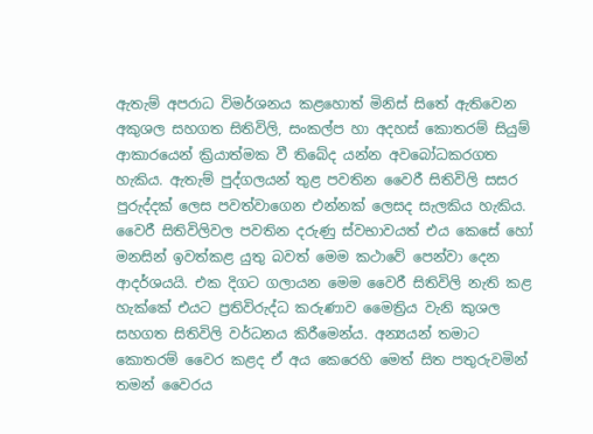ඇතැම් අපරාධ විමර්ශනය කළහොත් මිනිස් සිතේ ඇතිවෙන අකුශල සහගත සිතිවිලි, සංකල්ප හා අදහස් කොතරම් සියුම් ආකාරයෙන් ක්‍රියාත්මක වී තිබේද යන්න අවබෝධකරගත හැකිය. ඇතැම් පුද්ගලයන් තුළ පවතින වෛරී සිතිවිලි සසර පුරුද්දක් ලෙස පවත්වාගෙන එන්නක් ලෙසද සැලකිය හැකිය. වෛරී සිතිවිලිවල පවතින දරුණු ස්වභාවයත් එය කෙසේ හෝ මනසින් ඉවත්කළ යුතු බවත් මෙම කථාවේ පෙන්වා දෙන ආදර්ශයයි. එක දිගට ගලායන මෙම වෛරී සිතිවිලි නැති කළ හැක්කේ එයට ප්‍රතිවිරුද්ධ කරුණාව මෛත්‍රිය වැනි කුශල සහගත සිතිවිලි වර්ධනය කිරීමෙන්ය. අන්‍යයන් තමාට කොතරම් වෛර කළද ඒ අය කෙරෙහි මෙත් සිත පතුරුවමින් තමන් වෛරය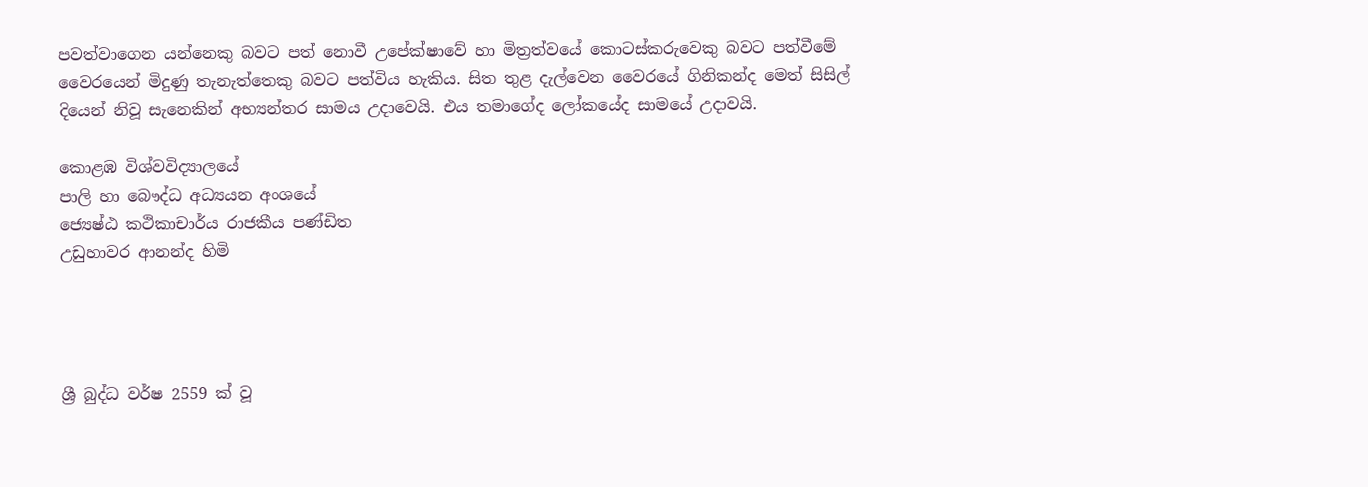පවත්වාගෙන යන්නෙකු බවට පත් නොවී උපේක්ෂාවේ හා මිත්‍රත්වයේ කොටස්කරුවෙකු බවට පත්වීමේ වෛරයෙන් මිදුණු තැනැත්තෙකු බවට පත්විය හැකිය. සිත තුළ දැල්වෙන වෛරයේ ගිනිකන්ද මෙත් සිසිල් දියෙන් නිවූ සැනෙකින් අභ්‍යන්තර සාමය උදාවෙයි. එය තමාගේද ලෝකයේද සාමයේ උදාවයි.

කොළඹ විශ්වවිද්‍යාලයේ
පාලි හා බෞද්ධ අධ්‍යයන අංශයේ
ජ්‍යෙෂ්ඨ කථිකාචාර්ය රාජකීය පණ්ඩිත
උඩුහාවර ආනන්ද හිමි




ශ්‍රී බුද්ධ වර්ෂ 2559 ක් වූ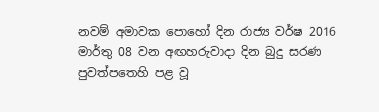නවම් අමාවක පොහෝ දින රාජ්‍ය වර්ෂ 2016 මාර්තු 08 වන අඟහරුවාදා දින බුදු සරණ පුවත්පතෙහි පළ වූ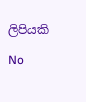ලිපියකි

No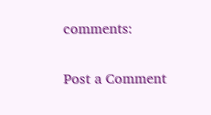comments:

Post a Comment